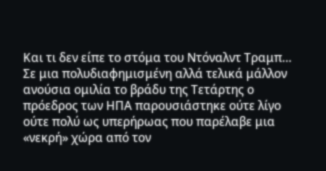Και τι δεν είπε το στόμα του Ντόναλντ Τραμπ… Σε μια πολυδιαφημισμένη αλλά τελικά μάλλον ανούσια ομιλία το βράδυ της Τετάρτης ο πρόεδρος των ΗΠΑ παρουσιάστηκε ούτε λίγο ούτε πολύ ως υπερήρωας που παρέλαβε μια «νεκρή» χώρα από τον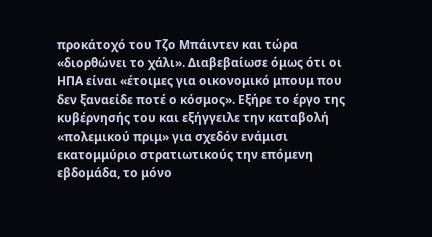προκάτοχό του Τζο Μπάιντεν και τώρα «διορθώνει το χάλι». Διαβεβαίωσε όμως ότι οι ΗΠΑ είναι «έτοιμες για οικονομικό μπουμ που δεν ξαναείδε ποτέ ο κόσμος». Εξήρε το έργο της κυβέρνησής του και εξήγγειλε την καταβολή «πολεμικού πριμ» για σχεδόν ενάμισι εκατομμύριο στρατιωτικούς την επόμενη εβδομάδα, το μόνο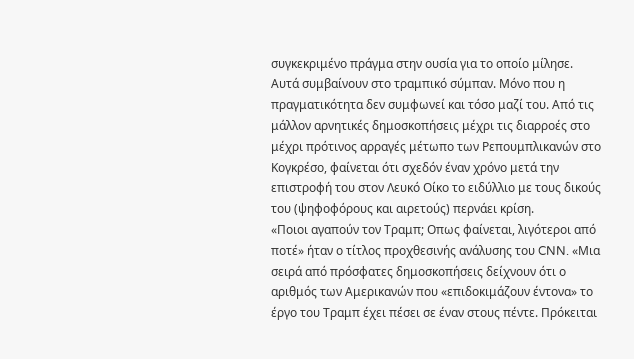συγκεκριμένο πράγμα στην ουσία για το οποίο μίλησε.
Αυτά συμβαίνουν στο τραμπικό σύμπαν. Μόνο που η πραγματικότητα δεν συμφωνεί και τόσο μαζί του. Από τις μάλλον αρνητικές δημοσκοπήσεις μέχρι τις διαρροές στο μέχρι πρότινος αρραγές μέτωπο των Ρεπουμπλικανών στο Κογκρέσο, φαίνεται ότι σχεδόν έναν χρόνο μετά την επιστροφή του στον Λευκό Οίκο το ειδύλλιο με τους δικούς του (ψηφοφόρους και αιρετούς) περνάει κρίση.
«Ποιοι αγαπούν τον Τραμπ; Οπως φαίνεται, λιγότεροι από ποτέ» ήταν ο τίτλος προχθεσινής ανάλυσης του CNN. «Μια σειρά από πρόσφατες δημοσκοπήσεις δείχνουν ότι ο αριθμός των Αμερικανών που «επιδοκιμάζουν έντονα» το έργο του Τραμπ έχει πέσει σε έναν στους πέντε. Πρόκειται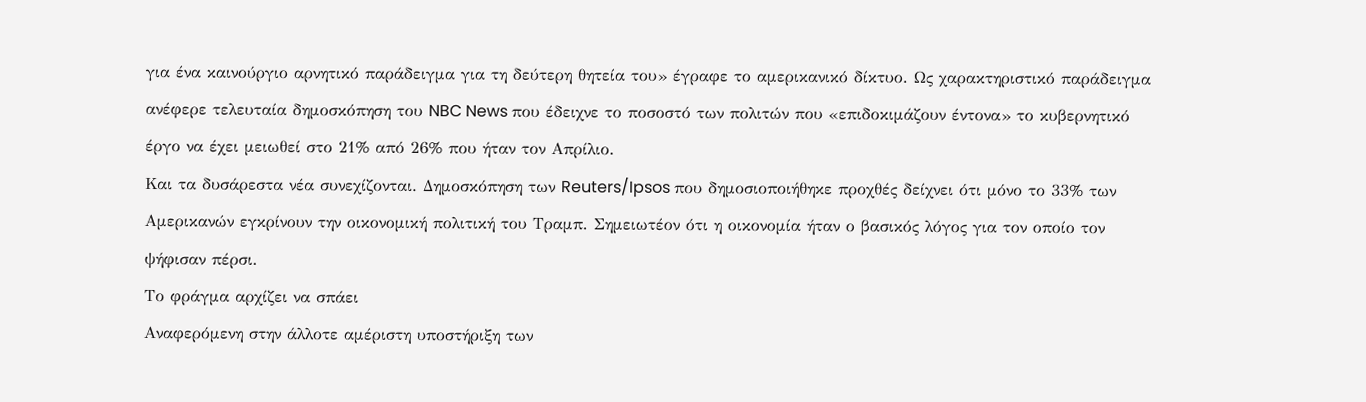για ένα καινούργιο αρνητικό παράδειγμα για τη δεύτερη θητεία του» έγραφε το αμερικανικό δίκτυο. Ως χαρακτηριστικό παράδειγμα ανέφερε τελευταία δημοσκόπηση του NBC News που έδειχνε το ποσοστό των πολιτών που «επιδοκιμάζουν έντονα» το κυβερνητικό έργο να έχει μειωθεί στο 21% από 26% που ήταν τον Απρίλιο.
Και τα δυσάρεστα νέα συνεχίζονται. Δημοσκόπηση των Reuters/Ipsos που δημοσιοποιήθηκε προχθές δείχνει ότι μόνο το 33% των Αμερικανών εγκρίνουν την οικονομική πολιτική του Τραμπ. Σημειωτέον ότι η οικονομία ήταν ο βασικός λόγος για τον οποίο τον ψήφισαν πέρσι.
Το φράγμα αρχίζει να σπάει
Αναφερόμενη στην άλλοτε αμέριστη υποστήριξη των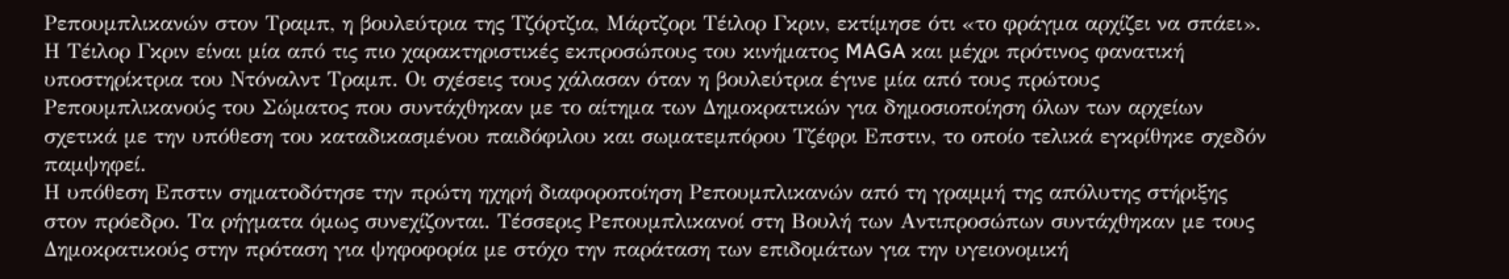Ρεπουμπλικανών στον Τραμπ, η βουλεύτρια της Τζόρτζια, Μάρτζορι Τέιλορ Γκριν, εκτίμησε ότι «το φράγμα αρχίζει να σπάει». Η Τέιλορ Γκριν είναι μία από τις πιο χαρακτηριστικές εκπροσώπους του κινήματος MAGA και μέχρι πρότινος φανατική υποστηρίκτρια του Ντόναλντ Τραμπ. Οι σχέσεις τους χάλασαν όταν η βουλεύτρια έγινε μία από τους πρώτους Ρεπουμπλικανούς του Σώματος που συντάχθηκαν με το αίτημα των Δημοκρατικών για δημοσιοποίηση όλων των αρχείων σχετικά με την υπόθεση του καταδικασμένου παιδόφιλου και σωματεμπόρου Τζέφρι Επστιν, το οποίο τελικά εγκρίθηκε σχεδόν παμψηφεί.
Η υπόθεση Επστιν σηματοδότησε την πρώτη ηχηρή διαφοροποίηση Ρεπουμπλικανών από τη γραμμή της απόλυτης στήριξης στον πρόεδρο. Τα ρήγματα όμως συνεχίζονται. Τέσσερις Ρεπουμπλικανοί στη Βουλή των Αντιπροσώπων συντάχθηκαν με τους Δημοκρατικούς στην πρόταση για ψηφοφορία με στόχο την παράταση των επιδομάτων για την υγειονομική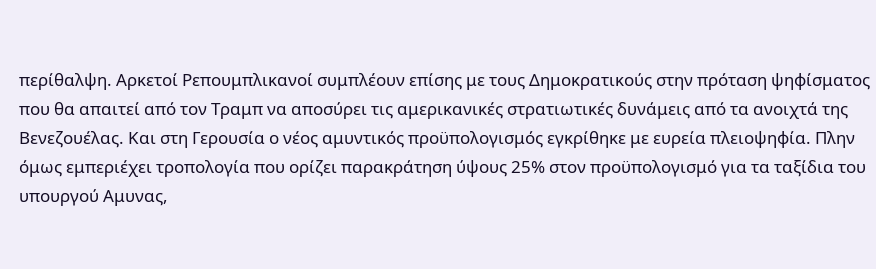περίθαλψη. Αρκετοί Ρεπουμπλικανοί συμπλέουν επίσης με τους Δημοκρατικούς στην πρόταση ψηφίσματος που θα απαιτεί από τον Τραμπ να αποσύρει τις αμερικανικές στρατιωτικές δυνάμεις από τα ανοιχτά της Βενεζουέλας. Και στη Γερουσία ο νέος αμυντικός προϋπολογισμός εγκρίθηκε με ευρεία πλειοψηφία. Πλην όμως εμπεριέχει τροπολογία που ορίζει παρακράτηση ύψους 25% στον προϋπολογισμό για τα ταξίδια του υπουργού Αμυνας,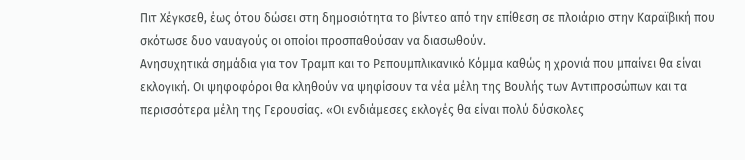Πιτ Χέγκσεθ, έως ότου δώσει στη δημοσιότητα το βίντεο από την επίθεση σε πλοιάριο στην Καραϊβική που σκότωσε δυο ναυαγούς οι οποίοι προσπαθούσαν να διασωθούν.
Ανησυχητικά σημάδια για τον Τραμπ και το Ρεπουμπλικανικό Κόμμα καθώς η χρονιά που μπαίνει θα είναι εκλογική. Οι ψηφοφόροι θα κληθούν να ψηφίσουν τα νέα μέλη της Βουλής των Αντιπροσώπων και τα περισσότερα μέλη της Γερουσίας. «Οι ενδιάμεσες εκλογές θα είναι πολύ δύσκολες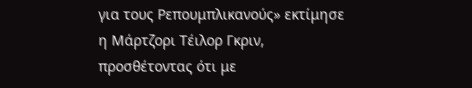για τους Ρεπουμπλικανούς» εκτίμησε η Μάρτζορι Τέιλορ Γκριν, προσθέτοντας ότι με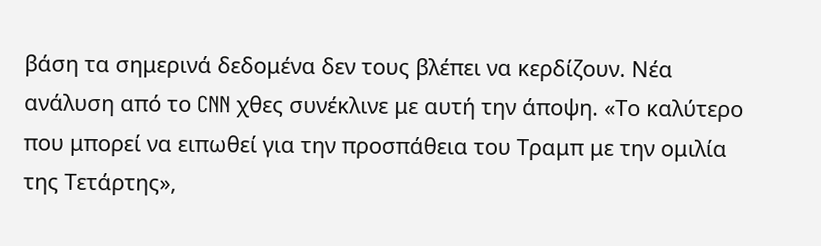βάση τα σημερινά δεδομένα δεν τους βλέπει να κερδίζουν. Νέα ανάλυση από το CNN χθες συνέκλινε με αυτή την άποψη. «Το καλύτερο που μπορεί να ειπωθεί για την προσπάθεια του Τραμπ με την ομιλία της Τετάρτης»,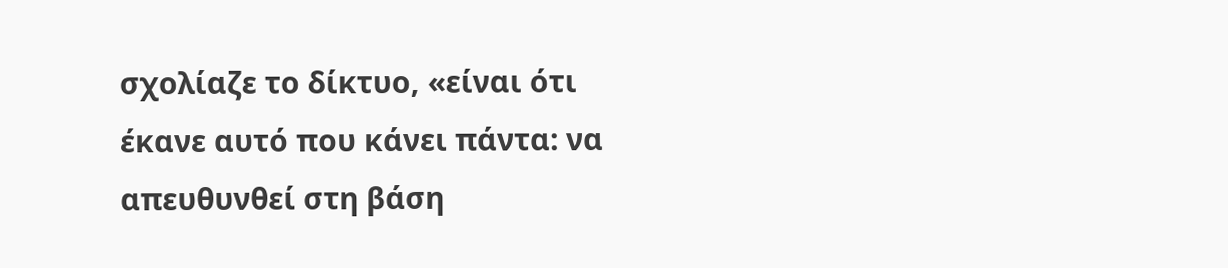σχολίαζε το δίκτυο, «είναι ότι έκανε αυτό που κάνει πάντα: να απευθυνθεί στη βάση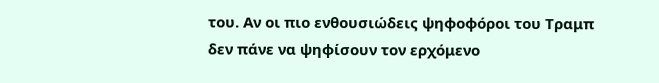του. Αν οι πιο ενθουσιώδεις ψηφοφόροι του Τραμπ δεν πάνε να ψηφίσουν τον ερχόμενο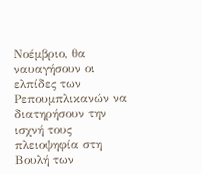Νοέμβριο, θα ναυαγήσουν οι ελπίδες των Ρεπουμπλικανών να διατηρήσουν την ισχνή τους πλειοψηφία στη Βουλή των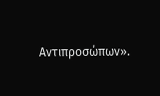Αντιπροσώπων».